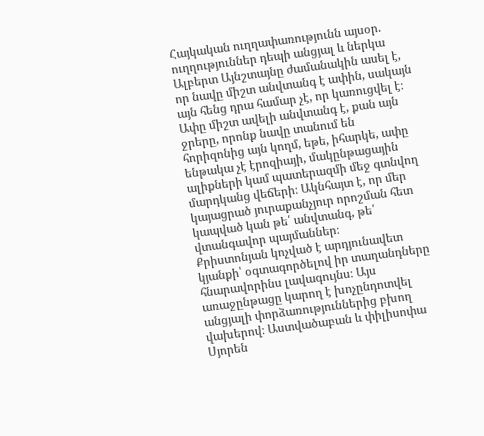Հայկական ուղղափառությունն այսօր. ուղղություններ դեպի անցյալ և ներկա
Ալբերտ Այնշտայնը ժամանակին ասել է, որ նավը միշտ անվտանգ է ափին, սակայն այն հենց դրա համար չէ, որ կառուցվել է։ Ափը միշտ ավելի անվտանգ է, քան այն ջրերը, որոնք նավը տանում են հորիզոնից այն կողմ, եթե, իհարկե, ափը ենթակա չէ էրոզիայի, մակընթացային ալիքների կամ պատերազմի մեջ գտնվող մարդկանց վեճերի։ Ակնհայտ է, որ մեր կայացրած յուրաքանչյուր որոշման հետ կապված կան թե՛ անվտանգ, թե՛ վտանգավոր պայմաններ։
Քրիստոնյան կոչված է արդյունավետ կյանքի՝ օգտագործելով իր տաղանդները հնարավորինս լավագույնս։ Այս առաջընթացը կարող է խոչընդոտվել անցյալի փորձառություններից բխող վախերով։ Աստվածաբան և փիլիսոփա Սյորեն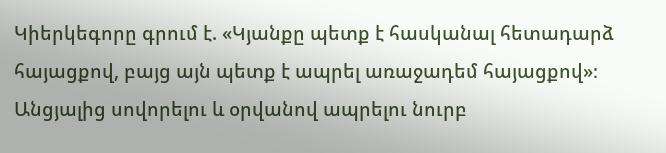Կիերկեգորը գրում է. «Կյանքը պետք է հասկանալ հետադարձ հայացքով, բայց այն պետք է ապրել առաջադեմ հայացքով»։
Անցյալից սովորելու և օրվանով ապրելու նուրբ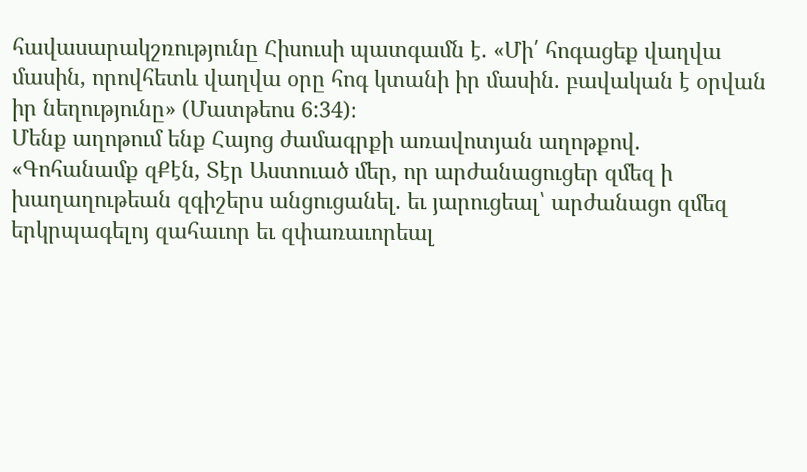հավասարակշռությունը Հիսուսի պատգամն է. «Մի՛ հոգացեք վաղվա մասին, որովհետև վաղվա օրը հոգ կտանի իր մասին. բավական է օրվան իր նեղությունը» (Մատթեոս 6:34)։
Մենք աղոթում ենք Հայոց ժամագրքի առավոտյան աղոթքով. «Գոհանամք զՔէն, Տէր Աստուած մեր, որ արժանացուցեր զմեզ ի խաղաղութեան զգիշերս անցուցանել. եւ յարուցեալ՝ արժանացո զմեզ երկրպագելոյ զահաւոր եւ զփառաւորեալ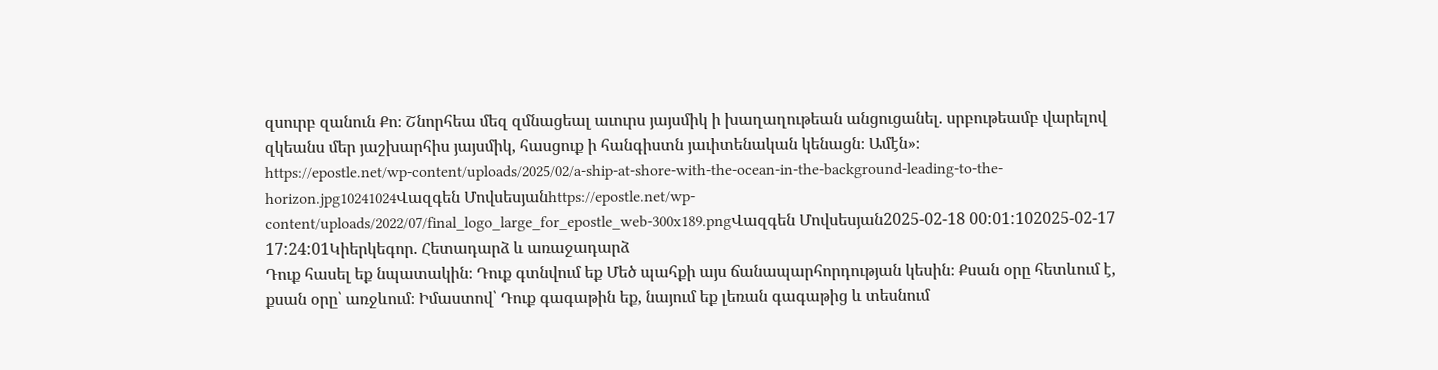զսուրբ զանուն Քո։ Շնորհեա մեզ զմնացեալ աւուրս յայսմիկ ի խաղաղութեան անցուցանել. սրբութեամբ վարելով զկեանս մեր յաշխարհիս յայսմիկ, հասցուք ի հանգիստն յաւիտենական կենացն։ Ամէն»։
https://epostle.net/wp-content/uploads/2025/02/a-ship-at-shore-with-the-ocean-in-the-background-leading-to-the-horizon.jpg10241024Վազգեն Մովսեսյանhttps://epostle.net/wp-content/uploads/2022/07/final_logo_large_for_epostle_web-300x189.pngՎազգեն Մովսեսյան2025-02-18 00:01:102025-02-17 17:24:01Կիերկեգոր. Հետադարձ և առաջադարձ
Դուք հասել եք նպատակին։ Դուք գտնվում եք Մեծ պահքի այս ճանապարհորդության կեսին։ Քսան օրը հետևում է, քսան օրը՝ առջևում։ Իմաստով՝ Դուք գագաթին եք, նայում եք լեռան գագաթից և տեսնում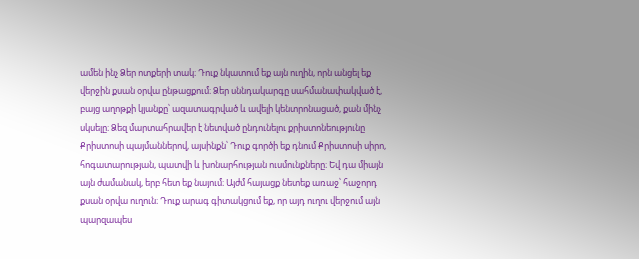ամեն ինչ Ձեր ոտքերի տակ։ Դուք նկատում եք այն ուղին, որն անցել եք վերջին քսան օրվա ընթացքում։ Ձեր սննդակարգը սահմանափակված է, բայց աղոթքի կյանքը՝ ազատագրված և ավելի կենտրոնացած, քան մինչ սկսելը։ Ձեզ մարտահրավեր է նետված ընդունելու քրիստոնեությունը Քրիստոսի պայմաններով, այսինքն՝ Դուք գործի եք դնում Քրիստոսի սիրո, հոգատարության, պատվի և խոնարհության ուսմունքները։ Եվ դա միայն այն ժամանակ, երբ հետ եք նայում։ Այժմ հայացք նետեք առաջ՝ հաջորդ քսան օրվա ուղուն։ Դուք արագ գիտակցում եք, որ այդ ուղու վերջում այն պարզապես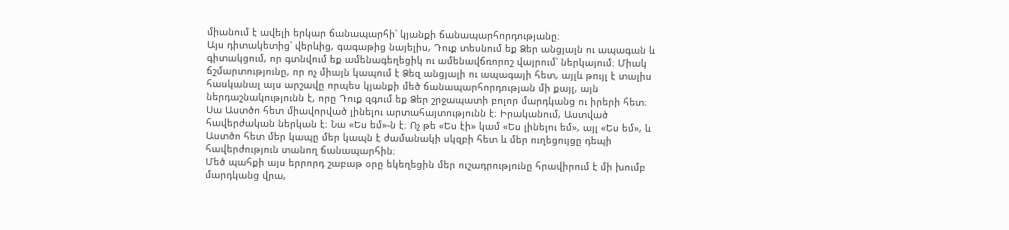միանում է ավելի երկար ճանապարհի՝ կյանքի ճանապարհորդությանը։
Այս դիտակետից՝ վերևից, գագաթից նայելիս, Դուք տեսնում եք Ձեր անցյալն ու ապագան և գիտակցում, որ գտնվում եք ամենագեղեցիկ ու ամենավճռորոշ վայրում՝ ներկայում։ Միակ ճշմարտությունը, որ ոչ միայն կապում է Ձեզ անցյալի ու ապագայի հետ, այլև թույլ է տալիս հասկանալ այս արշավը որպես կյանքի մեծ ճանապարհորդության մի քայլ, այն ներդաշնակությունն է, որը Դուք զգում եք Ձեր շրջապատի բոլոր մարդկանց ու իրերի հետ։ Սա Աստծո հետ միավորված լինելու արտահայտությունն է։ Իրականում, Աստված հավերժական ներկան է։ Նա «Ես եմ»-ն է։ Ոչ թե «Ես էի» կամ «Ես լինելու եմ», այլ «Ես եմ», և Աստծո հետ մեր կապը մեր կապն է ժամանակի սկզբի հետ և մեր ուղեցույցը դեպի հավերժություն տանող ճանապարհին։
Մեծ պահքի այս երրորդ շաբաթ օրը եկեղեցին մեր ուշադրությունը հրավիրում է մի խումբ մարդկանց վրա,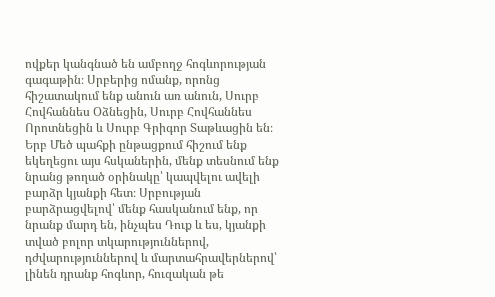ովքեր կանգնած են ամբողջ հոգևորության գագաթին։ Սրբերից ոմանք, որոնց հիշատակում ենք անուն առ անուն, Սուրբ Հովհաննես Օձնեցին, Սուրբ Հովհաննես Որոտնեցին և Սուրբ Գրիգոր Տաթևացին են։ Երբ Մեծ պահքի ընթացքում հիշում ենք եկեղեցու այս հսկաներին, մենք տեսնում ենք նրանց թողած օրինակը՝ կապվելու ավելի բարձր կյանքի հետ։ Սրբության բարձրացվելով՝ մենք հասկանում ենք, որ նրանք մարդ են, ինչպես Դուք և ես, կյանքի տված բոլոր տկարություններով, դժվարություններով և մարտահրավերներով՝ լինեն դրանք հոգևոր, հուզական թե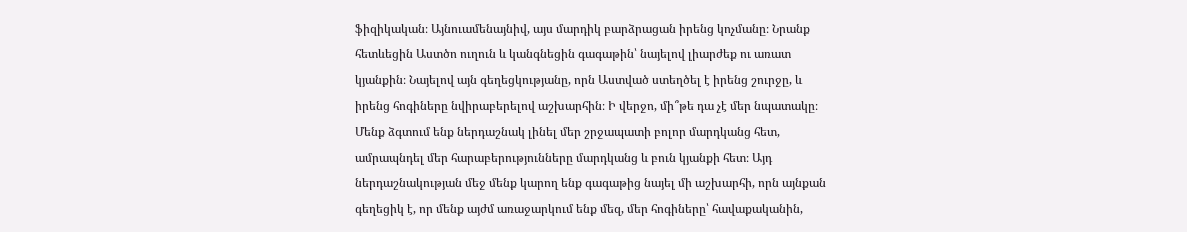ֆիզիկական։ Այնուամենայնիվ, այս մարդիկ բարձրացան իրենց կոչմանը։ Նրանք հետևեցին Աստծո ուղուն և կանգնեցին գագաթին՝ նայելով լիարժեք ու առատ կյանքին։ Նայելով այն գեղեցկությանը, որն Աստված ստեղծել է իրենց շուրջը, և իրենց հոգիները նվիրաբերելով աշխարհին։ Ի վերջո, մի՞թե դա չէ մեր նպատակը։ Մենք ձգտում ենք ներդաշնակ լինել մեր շրջապատի բոլոր մարդկանց հետ, ամրապնդել մեր հարաբերությունները մարդկանց և բուն կյանքի հետ։ Այդ ներդաշնակության մեջ մենք կարող ենք գագաթից նայել մի աշխարհի, որն այնքան գեղեցիկ է, որ մենք այժմ առաջարկում ենք մեզ, մեր հոգիները՝ հավաքականին,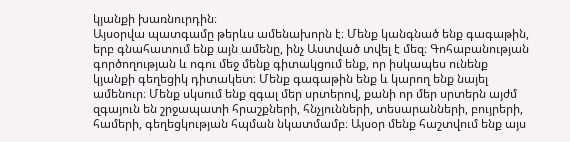կյանքի խառնուրդին։
Այսօրվա պատգամը թերևս ամենախորն է։ Մենք կանգնած ենք գագաթին, երբ գնահատում ենք այն ամենը, ինչ Աստված տվել է մեզ։ Գոհաբանության գործողության և ոգու մեջ մենք գիտակցում ենք, որ իսկապես ունենք կյանքի գեղեցիկ դիտակետ։ Մենք գագաթին ենք և կարող ենք նայել ամենուր։ Մենք սկսում ենք զգալ մեր սրտերով, քանի որ մեր սրտերն այժմ զգայուն են շրջապատի հրաշքների, հնչյունների, տեսարանների, բույրերի, համերի, գեղեցկության հպման նկատմամբ։ Այսօր մենք հաշտվում ենք այս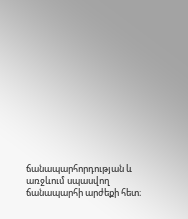ճանապարհորդության և առջևում սպասվող ճանապարհի արժեքի հետ։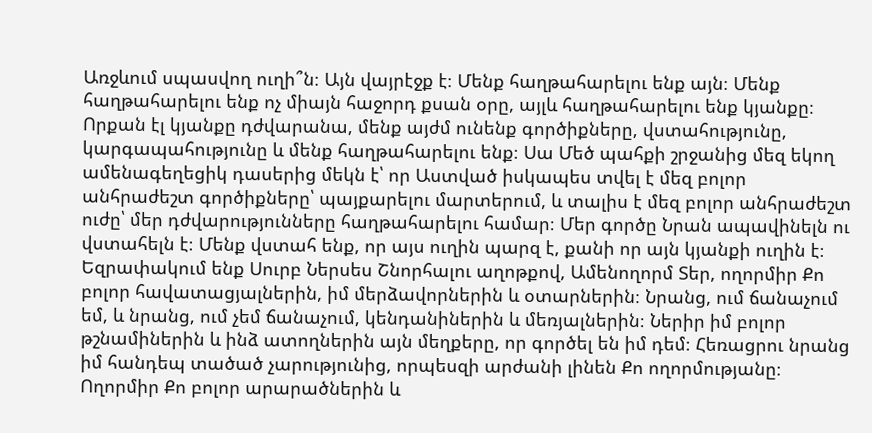Առջևում սպասվող ուղի՞ն։ Այն վայրէջք է։ Մենք հաղթահարելու ենք այն։ Մենք հաղթահարելու ենք ոչ միայն հաջորդ քսան օրը, այլև հաղթահարելու ենք կյանքը։ Որքան էլ կյանքը դժվարանա, մենք այժմ ունենք գործիքները, վստահությունը, կարգապահությունը և մենք հաղթահարելու ենք։ Սա Մեծ պահքի շրջանից մեզ եկող ամենագեղեցիկ դասերից մեկն է՝ որ Աստված իսկապես տվել է մեզ բոլոր անհրաժեշտ գործիքները՝ պայքարելու մարտերում, և տալիս է մեզ բոլոր անհրաժեշտ ուժը՝ մեր դժվարությունները հաղթահարելու համար։ Մեր գործը Նրան ապավինելն ու վստահելն է։ Մենք վստահ ենք, որ այս ուղին պարզ է, քանի որ այն կյանքի ուղին է։
Եզրափակում ենք Սուրբ Ներսես Շնորհալու աղոթքով, Ամենողորմ Տեր, ողորմիր Քո բոլոր հավատացյալներին, իմ մերձավորներին և օտարներին։ Նրանց, ում ճանաչում եմ, և նրանց, ում չեմ ճանաչում, կենդանիներին և մեռյալներին։ Ներիր իմ բոլոր թշնամիներին և ինձ ատողներին այն մեղքերը, որ գործել են իմ դեմ։ Հեռացրու նրանց իմ հանդեպ տածած չարությունից, որպեսզի արժանի լինեն Քո ողորմությանը։ Ողորմիր Քո բոլոր արարածներին և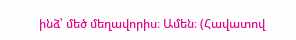ինձ՝ մեծ մեղավորիս։ Ամեն։ (Հավատով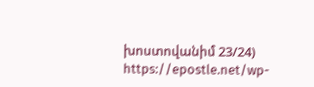խոստովանիմ 23/24)
https://epostle.net/wp-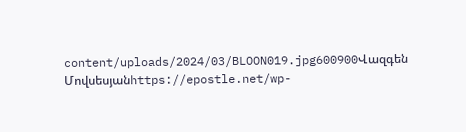content/uploads/2024/03/BLOON019.jpg600900Վազգեն Մովսեսյանhttps://epostle.net/wp-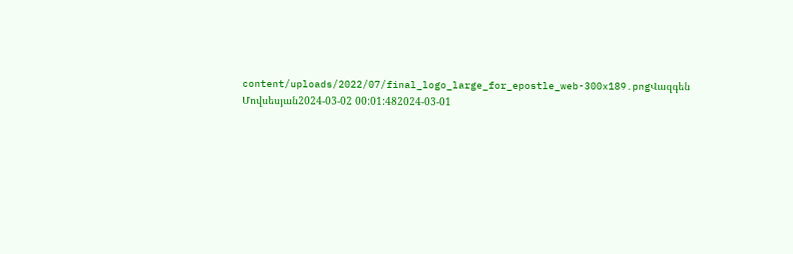content/uploads/2022/07/final_logo_large_for_epostle_web-300x189.pngՎազգեն Մովսեսյան2024-03-02 00:01:482024-03-01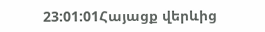23:01:01Հայացք վերևից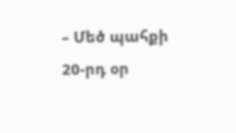– Մեծ պահքի 20-րդ օր